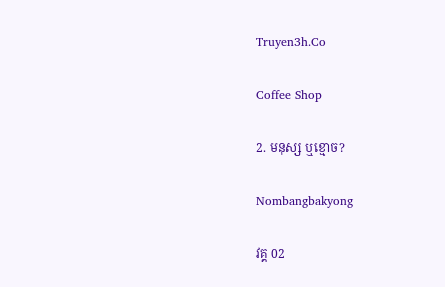Truyen3h.Co

Coffee Shop

2. មនុស្ស ឬខ្មោច?

Nombangbakyong

វគ្គ 02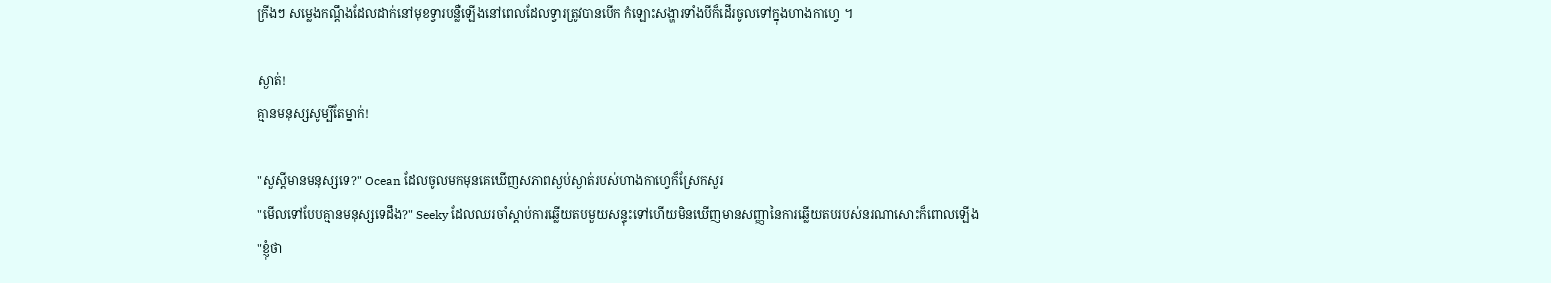ក្រីងៗ សម្លេងកណ្ដឹងដែលដាក់នៅមុខទ្វារបន្លឺឡើងនៅពេលដែលទ្វារត្រូវបានបើក កំឡោះសង្ហារទាំងបីក៏ដើរចូលទៅក្នុងហាងកាហ្វេ ។

ស្ងាត់!
គ្មានមនុស្សសូម្បីតែម្នាក់!

"សួស្ដីមានមនុស្សទេ?" Ocean ដែលចូលមកមុនគេឃើញសភាពស្ងប់ស្ងាត់របស់ហាងកាហ្វេក៏ស្រែកសួរ
"មើលទៅបែបគ្មានមនុស្សទេដឹង?" Seeky ដែលឈរចាំស្ដាប់ការឆ្លើយតបមួយសន្ទុះទៅហើយមិនឃើញមានសញ្ញានៃការឆ្លើយតបរបស់នរណាសោះក៏ពោលឡើង
"ខ្ញុំថា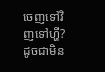ចេញទៅវិញទៅហ្ហី? ដូចជាមិន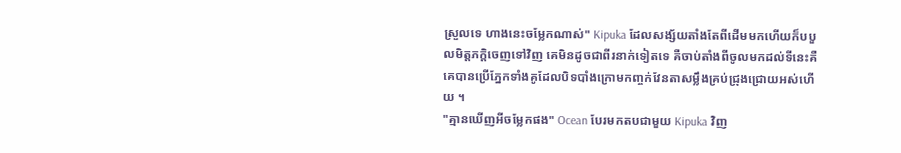ស្រួលទេ ហាងនេះចម្លែកណាស់" Kipuka ដែលសង្ស័យតាំងតែពីដើមមកហើយក៏បបួលមិត្តភក្តិចេញទៅវិញ គេមិនដូចជាពីរនាក់ទៀតទេ គឺចាប់តាំងពីចូលមកដល់ទីនេះគឺគេបានប្រើភ្នែកទាំងគូដែលបិទបាំងក្រោមកញ្ចក់វែនតាសម្លឹងគ្រប់ជ្រុងជ្រោយអស់ហើយ ។
"គ្មានឃើញអីចម្លែកផង" Ocean បែរមកតបជាមួយ Kipuka វិញ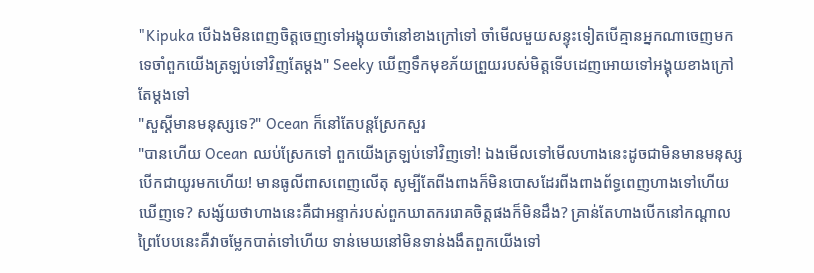"Kipuka បើឯងមិនពេញចិត្តចេញទៅអង្គុយចាំនៅខាងក្រៅទៅ ចាំមើលមួយសន្ទុះទៀតបើគ្មានអ្នកណាចេញមកទេចាំពួកយើងត្រឡប់ទៅវិញតែម្ដង" Seeky ឃើញទឹកមុខភ័យព្រួយរបស់មិត្តទើបដេញអោយទៅអង្គុយខាងក្រៅតែម្ដងទៅ
"សួស្ដីមានមនុស្សទេ?" Ocean ក៏នៅតែបន្តស្រែកសួរ
"បានហើយ Ocean ឈប់ស្រែកទៅ ពួកយើងត្រឡប់ទៅវិញទៅ! ឯងមើលទៅមើលហាងនេះដូចជាមិនមានមនុស្សបើកជាយូរមកហើយ! មានធូលីពាសពេញលើតុ សូម្បីតែពីងពាងក៏មិនបោសដែរពីងពាងព័ទ្ធពេញហាងទៅហើយឃើញទេ? សង្ស័យថាហាងនេះគឺជាអន្ទាក់របស់ពួកឃាតកររោគចិត្តផងក៏មិនដឹង? គ្រាន់តែហាងបើកនៅកណ្ដាលព្រៃបែបនេះគឺវាចម្លែកបាត់ទៅហើយ ទាន់មេឃនៅមិនទាន់ងងឹតពួកយើងទៅ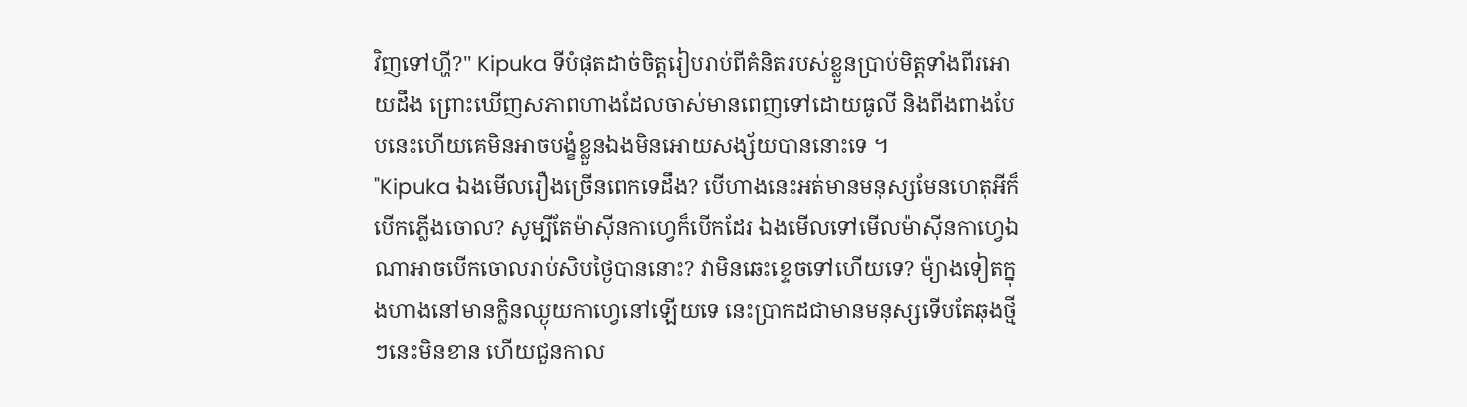វិញទៅហ្ហី?" Kipuka ទីបំផុតដាច់ចិត្តរៀបរាប់ពីគំនិតរបស់ខ្លួនប្រាប់មិត្តទាំងពីរអោយដឹង ព្រោះឃើញសភាពហាងដែលចាស់មានពេញទៅដោយធូលី និងពីងពាងបែបនេះហើយគេមិនអាចបង្ខំខ្លួនឯងមិនអោយសង្ស័យបាននោះទេ ។
"Kipuka ឯងមើលរឿងច្រើនពេកទេដឹង? បើហាងនេះអត់មានមនុស្សមែនហេតុអីក៏បើកភ្លើងចោល? សូម្បីតែម៉ាស៊ីនកាហ្វេក៏បើកដែរ ឯងមើលទៅមើលម៉ាស៊ីនកាហ្វេឯណាអាចបើកចោលរាប់សិបថ្ងៃបាននោះ? វាមិនឆេះខ្ទេចទៅហើយទេ? ម៉្យាងទៀតក្នុងហាងនៅមានក្លិនឈ្ងុយកាហ្វេនៅឡើយទេ នេះប្រាកដជាមានមនុស្សទើបតែឆុងថ្មីៗនេះមិនខាន ហើយជួនកាល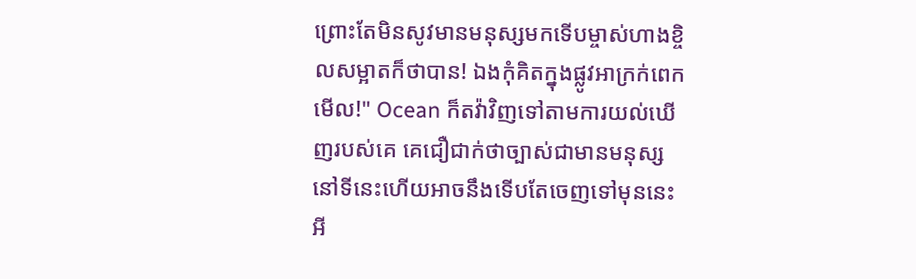ព្រោះតែមិនសូវមានមនុស្សមកទើបម្ចាស់ហាងខ្ចិលសម្អាតក៏ថាបាន! ឯងកុំគិតក្នុងផ្លូវអាក្រក់ពេកមើល!" Ocean ក៏តវ៉ាវិញទៅតាមការយល់ឃើញរបស់គេ គេជឿជាក់ថាច្បាស់ជាមានមនុស្សនៅទីនេះហើយអាចនឹងទើបតែចេញទៅមុននេះអី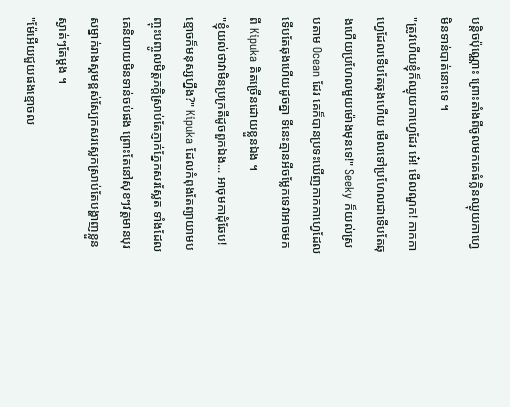បន្តិចប៉ុណ្ណោះ ព្រោះតាំងពីចូលមកគេធំក្លិនឈ្ងុយកាហ្វេមិនទាន់បាត់នោះទេ ។
"ត្រូវហើយខ្ញុំក៏ឈ្ងុយកាហ្វេដែរ អ៎េ! មើលណួក! កាកកាហ្វេដែលទើបតែឆុងហើយ មើលទៅប្រហែលជាទើបតែឆុងហើយប្រហែលមួយម៉ោងមុនទេ!" Seeky ក៏យល់ស្របតាម Ocean ដែរ គេក៏បានប្រទះឃើញកាកកាហ្វេដែលទើបតែឆុងហើយដូចគ្នា ទីនេះគ្មានអីចម្លែកទេវាអាចមកពី Kipuka គិតច្រើនដោយខ្លួនឯង ។
"ខ្ញុំយល់ថាវាមិនប្រក្រតីដូចពួកឯង... អាចុមកាដុំឆែប! ខ្មោចក៏មនុស្សហ្នឹង?" Kipuka ដែលកំពុងតែព្យាយាមបញ្ចុះបញ្ចូលមិត្តភក្តិស្រាប់តែភ្ញាក់ភ្នែកសរស្លែត ទាំងដែលគេនិយាយមិនទាន់ចប់ផង ព្រោះតែនៅសុខៗវត្តមានបុរសម្នាក់រាងស្គមខ្ពស់ស្បែកសរស្លេកស្រាប់តែបង្ហាញខ្លួនស្ងាត់ៗតែម្ដង ។
"ម៉ែអើយជួយផងខ្មោចល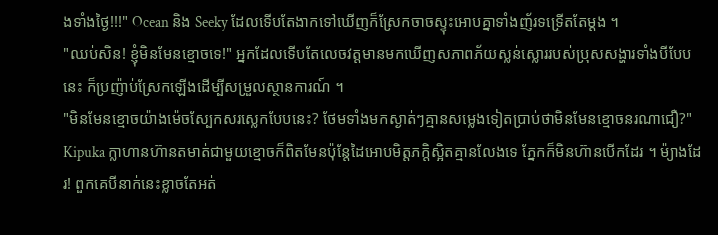ងទាំងថ្ងៃ!!!" Ocean និង Seeky ដែលទើបតែងាកទៅឃើញក៏ស្រែកចាចស្ទុះអោបគ្នាទាំងញ័រទទ្រើតតែម្ដង ។
"ឈប់សិន! ខ្ញុំមិនមែនខ្មោចទេ!" អ្នកដែលទើបតែលេចវត្តមានមកឃើញសភាពភ័យស្លន់ស្លោររបស់ប្រុសសង្ហារទាំងបីបែបនេះ ក៏ប្រញ៉ាប់ស្រែកឡើងដើម្បីសម្រួលស្ថានការណ៍ ។
"មិនមែនខ្មោចយ៉ាងម៉េចស្បែកសរស្លេកបែបនេះ? ថែមទាំងមកស្ងាត់ៗគ្មានសម្លេងទៀតប្រាប់ថាមិនមែនខ្មោចនរណាជឿ?" Kipuka ក្លាហានហ៊ានតមាត់ជាមួយខ្មោចក៏ពិតមែនប៉ុន្តែដៃអោបមិត្តភក្តិស្អិតគ្មានលែងទេ ភ្នែកក៏មិនហ៊ានបើកដែរ ។ ម៉្យាងដែរ! ពួកគេបីនាក់នេះខ្លាចតែអត់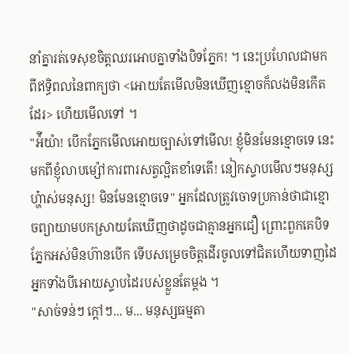នាំគ្នារត់ទេសុខចិត្តឈរអោបគ្នាទាំងបិទភ្នែក! ។ នេះប្រហែលជាមកពីឥទ្ធិពលនៃពាក្យថា <អោយតែមើលមិនឃើញខ្មោចក៏លងមិនកើតដែរ> ហើយមើលទៅ ។
"អ៉ីយ៉ា! បើកភ្នែកមើលអោយច្បាស់ទៅមើល! ខ្ញុំមិនមែនខ្មោចទេ នេះមកពីខ្ញុំលាបម្ស៉ៅការពារសត្វល្អិតខាំទេតើ! នៀកស្ទាបមើលៗមនុស្សហ្ហ៎ាស់មនុស្ស! មិនមែនខ្មោចទេ" អ្នកដែលត្រូវចោទប្រកាន់ថាជាខ្មោចព្យាយាមបកស្រាយតែឃើញថាដូចជាគ្មានអ្នកជឿ ព្រោះពួកគេបិទភ្នែកអស់មិនហ៊ានបើក ទើបសម្រេចចិត្តដើរចូលទៅជិតហើយទាញដៃអ្នកទាំងបីអោយស្ទាបដៃរបស់ខ្លួនតែម្ដង ។
"សាច់ទន់ៗ ក្ដៅៗ... ម... មនុស្សធម្មតា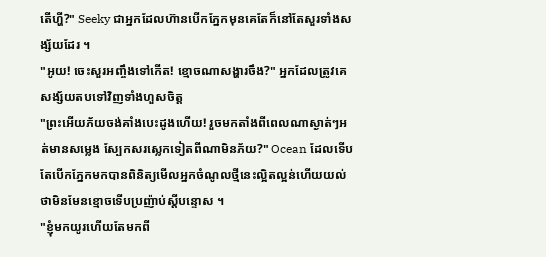តើហ្ហី?" Seeky ជាអ្នកដែលហ៊ានបើកភ្នែកមុនគេតែក៏នៅតែសួរទាំងសង្ស័យដែរ ។
"អូយ! ចេះសួរអញ្ចឹងទៅកើត! ខ្មោចណាសង្ហារចឹង?" អ្នកដែលត្រូវគេសង្ស័យតបទៅវិញទាំងហួសចិត្ត
"ព្រះអើយភ័យចង់គាំងបេះដូងហើយ! រួចមកតាំងពីពេលណាស្ងាត់ៗអត់មានសម្លេង ស្បែកសរស្លេកទៀតពីណាមិនភ័យ?" Ocean ដែលទើបតែបើកភ្នែកមកបានពិនិត្យមើលអ្នកចំណូលថ្មីនេះល្អិតល្អន់ហើយយល់ថាមិនមែនខ្មោចទើបប្រញ៉ាប់ស្ដីបន្ទោស ។
"ខ្ញុំមកយូរហើយតែមកពី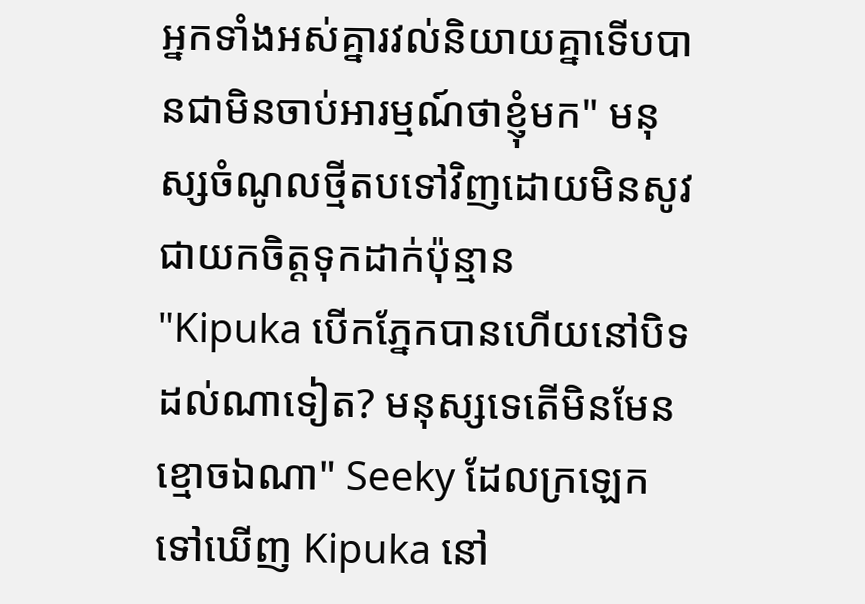អ្នកទាំងអស់គ្នារវល់និយាយគ្នាទើបបានជាមិនចាប់អារម្មណ៍ថាខ្ញុំមក" មនុស្សចំណូលថ្មីតបទៅវិញដោយមិនសូវជាយកចិត្តទុកដាក់ប៉ុន្មាន
"Kipuka បើកភ្នែកបានហើយនៅបិទដល់ណាទៀត? មនុស្សទេតើមិនមែនខ្មោចឯណា" Seeky ដែលក្រឡេកទៅឃើញ Kipuka នៅ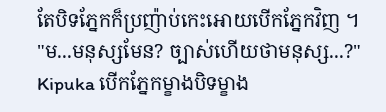តែបិទភ្នែកក៏ប្រញ៉ាប់កេះអោយបើកភ្នែកវិញ ។
"ម...មនុស្សមែន? ច្បាស់ហើយថាមនុស្ស...?" Kipuka បើកភ្នែកម្ខាងបិទម្ខាង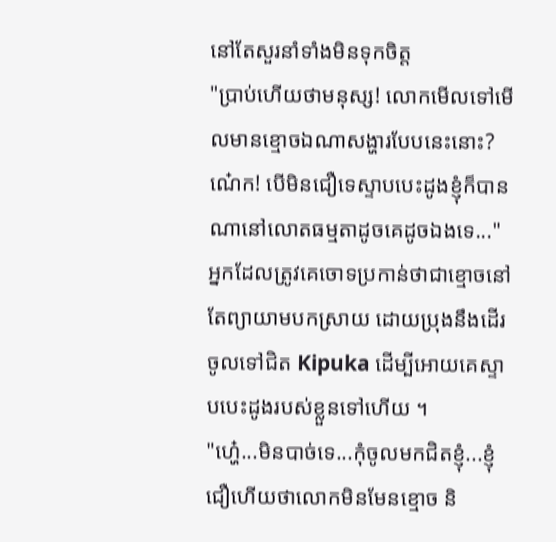នៅតែសួរនាំទាំងមិនទុកចិត្ត
"ប្រាប់ហើយថាមនុស្ស! លោកមើលទៅមើលមានខ្មោចឯណាសង្ហារបែបនេះនោះ? ណ៎េក! បើមិនជឿទេស្ទាបបេះដូងខ្ញុំក៏បានណានៅលោតធម្មតាដូចគេដូចឯងទេ..." អ្នកដែលត្រូវគេចោទប្រកាន់ថាជាខ្មោចនៅតែព្យាយាមបកស្រាយ ដោយប្រុងនឹងដើរចូលទៅជិត Kipuka ដើម្បីអោយគេស្ទាបបេះដូងរបស់ខ្លួនទៅហើយ ។
"ហ្ហ៎េ...មិនបាច់ទេ...កុំចូលមកជិតខ្ញុំ...ខ្ញុំជឿហើយថាលោកមិនមែនខ្មោច និ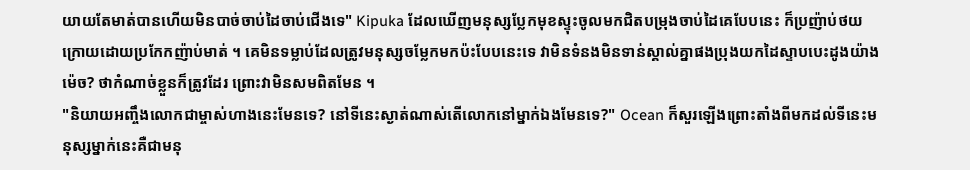យាយតែមាត់បានហើយមិនបាច់ចាប់ដៃចាប់ជើងទេ" Kipuka ដែលឃើញមនុស្សប្លែកមុខស្ទុះចូលមកជិតបម្រុងចាប់ដៃគេបែបនេះ ក៏ប្រញ៉ាប់ថយក្រោយដោយប្រកែកញ៉ាប់មាត់ ។ គេមិនទម្លាប់ដែលត្រូវមនុស្សចម្លែកមកប៉ះបែបនេះទេ វាមិនទំនងមិនទាន់ស្គាល់គ្នាផងប្រុងយកដៃស្ទាបបេះដូងយ៉ាងម៉េច? ថាកំណាច់ខ្លួនក៏ត្រូវដែរ ព្រោះវាមិនសមពិតមែន ។
"និយាយអញ្ចឹងលោកជាម្ចាស់ហាងនេះមែនទេ? នៅទីនេះស្ងាត់ណាស់តើលោកនៅម្នាក់ឯងមែនទេ?" Ocean ក៏សួរឡើងព្រោះតាំងពីមកដល់ទីនេះមនុស្សម្នាក់នេះគឺជាមនុ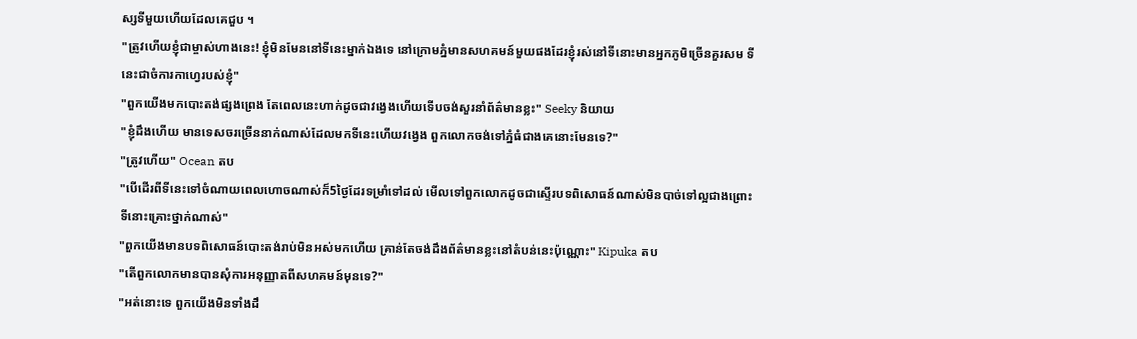ស្សទីមួយហើយដែលគេជួប ។
"ត្រូវហើយខ្ញុំជាម្ចាស់ហាងនេះ! ខ្ញុំមិនមែននៅទីនេះម្នាក់ឯងទេ នៅក្រោមភ្នំមានសហគមន៍មួយផងដែរខ្ញុំរស់នៅទីនោះមានអ្នកភូមិច្រើនគួរសម ទីនេះជាចំការកាហ្វេរបស់ខ្ញុំ"
"ពួកយើងមកបោះតង់ផ្សងព្រេង តែពេលនេះហាក់ដូចជាវង្វេងហើយទើបចង់សួរនាំព័ត៌មានខ្លះ" Seeky និយាយ
"ខ្ញុំដឹងហើយ មានទេសចរច្រើននាក់ណាស់ដែលមកទីនេះហើយវង្វេង ពួកលោកចង់ទៅភ្នំធំជាងគេនោះមែនទេ?"
"ត្រូវហើយ" Ocean តប
"បើដើរពីទីនេះទៅចំណាយពេលហោចណាស់ក៏5ថ្ងៃដែរទម្រាំទៅដល់ មើលទៅពួកលោកដូចជាស្ទើរបទពិសោធន៍ណាស់មិនបាច់ទៅល្អជាងព្រោះទីនោះគ្រោះថ្នាក់ណាស់"
"ពួកយើងមានបទពិសោធន៍បោះតង់រាប់មិនអស់មកហើយ គ្រាន់តែចង់ដឹងព័ត៌មានខ្លះនៅតំបន់នេះប៉ុណ្ណោះ" Kipuka តប
"តើពួកលោកមានបានសុំការអនុញ្ញាតពីសហគមន៍មុនទេ?"
"អត់នោះទេ ពួកយើងមិនទាំងដឹ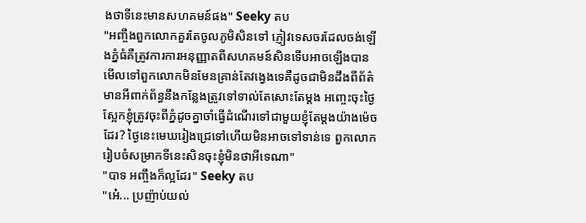ងថាទីនេះមានសហគមន៍ផង" Seeky តប
"អញ្ចឹងពួកលោកគួរតែចូលភូមិសិនទៅ ភ្ញៀវទេសចរដែលចង់ឡើងភ្នំធំគឺត្រូវការការអនុញ្ញាតពីសហគមន៍សិនទើបអាចឡើងបាន មើលទៅពួកលោកមិនមែនគ្រាន់តែវង្វេងទេគឺដូចជាមិនដឹងពីព័ត៌មានអីពាក់ព័ន្ធនឹងកន្លែងត្រូវទៅទាល់តែសោះតែម្ដង អញ្ចេះចុះថ្ងៃស្អែកខ្ញុំត្រូវចុះពីភ្នំដូចគ្នាចាំធ្វើដំណើរទៅជាមួយខ្ញុំតែម្ដងយ៉ាងម៉េចដែរ? ថ្ងៃនេះមេឃរៀងជ្រេទៅហើយមិនអាចទៅទាន់ទេ ពួកលោករៀបចំសម្រាកទីនេះសិនចុះខ្ញុំមិនថាអីទេណា"
"បាទ អញ្ចឹងក៏ល្អដែរ" Seeky តប
"អ៎េ... ប្រញ៉ាប់យល់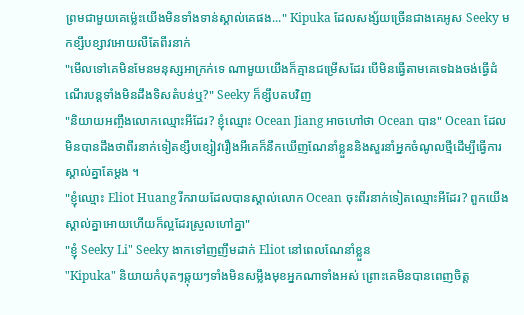ព្រមជាមួយគេម្ល៉េះយើងមិនទាំងទាន់ស្គាល់គេផង..." Kipuka ដែលសង្ស័យច្រើនជាងគេអូស Seeky មកខ្សឹបខ្សាវអោយលឺតែពីរនាក់
"មើលទៅគេមិនមែនមនុស្សអាក្រក់ទេ ណាមួយយើងក៏គ្មានជម្រើសដែរ បើមិនធ្វើតាមគេទេឯងចង់ធ្វើដំណើរបន្តទាំងមិនដឹងទិសតំបន់ឬ?" Seeky ក៏ខ្សឹបតបវិញ
"និយាយអញ្ចឹងលោកឈ្មោះអីដែរ? ខ្ញុំឈ្មោះ Ocean Jiang អាចហៅថា Ocean បាន" Ocean ដែលមិនបានដឹងថាពីរនាក់ទៀតខ្សឹបខ្សៀវរឿងអីគេក៏នឹកឃើញណែនាំខ្លួននិងសួរនាំអ្នកចំណូលថ្មីដើម្បីធ្វើការស្គាល់គ្នាតែម្ដង ។
"ខ្ញុំឈ្មោះ Eliot Huang រីករាយដែលបានស្គាល់លោក Ocean ចុះពីរនាក់ទៀតឈ្មោះអីដែរ? ពួកយើងស្គាល់គ្នាអោយហើយក៏ល្អដែរស្រួលហៅគ្នា"
"ខ្ញុំ Seeky Li" Seeky ងាកទៅញញឹមដាក់ Eliot នៅពេលណែនាំខ្លួន
"Kipuka" និយាយកំបុតៗឆ្កុយៗទាំងមិនសម្លឹងមុខអ្នកណាទាំងអស់ ព្រោះគេមិនបានពេញចិត្ត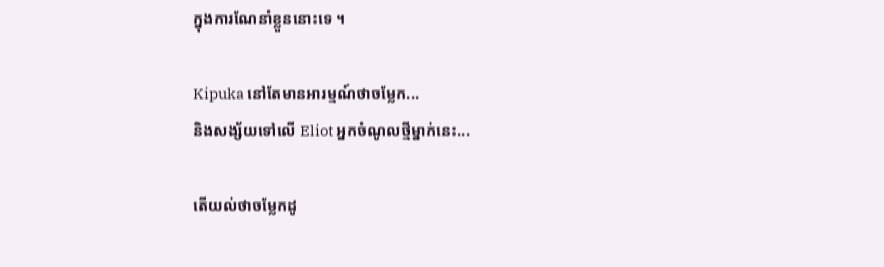ក្នុងការណែនាំខ្លួននោះទេ ។

Kipuka នៅតែមានអារម្មណ៍ថាចម្លែក...
និងសង្ស័យទៅលើ Eliot អ្នកចំណូលថ្មីម្នាក់នេះ...

តើយល់ថាចម្លែកដូ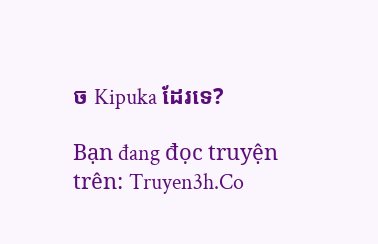ច Kipuka ដែរទេ?

Bạn đang đọc truyện trên: Truyen3h.Co